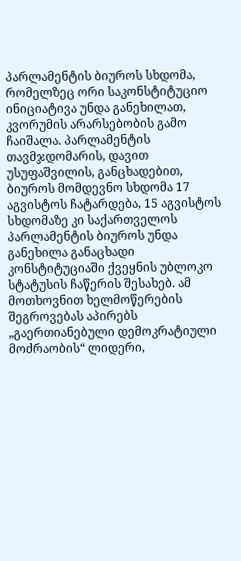პარლამენტის ბიუროს სხდომა, რომელზეც ორი საკონსტიტუციო ინიციატივა უნდა განეხილათ, კვორუმის არარსებობის გამო ჩაიშალა. პარლამენტის თავმჯდომარის, დავით უსუფაშვილის, განცხადებით, ბიუროს მომდევნო სხდომა 17 აგვისტოს ჩატარდება, 15 აგვისტოს სხდომაზე კი საქართველოს პარლამენტის ბიუროს უნდა განეხილა განაცხადი კონსტიტუციაში ქვეყნის უბლოკო სტატუსის ჩაწერის შესახებ. ამ მოთხოვნით ხელმოწერების შეგროვებას აპირებს „გაერთიანებული დემოკრატიული მოძრაობის“ ლიდერი,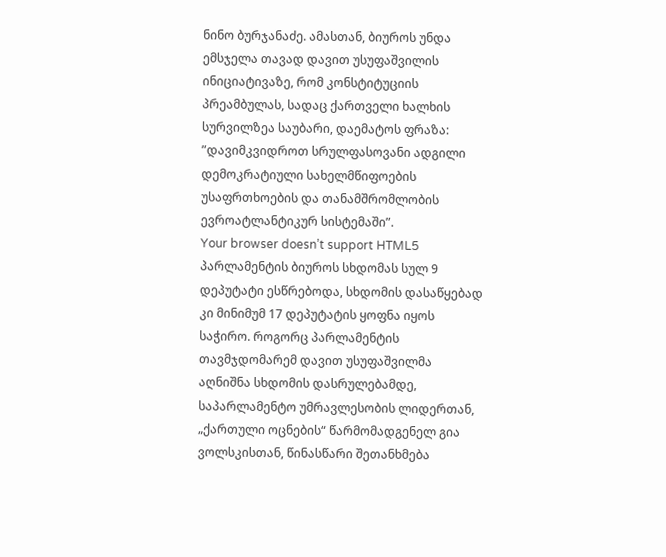ნინო ბურჯანაძე. ამასთან, ბიუროს უნდა ემსჯელა თავად დავით უსუფაშვილის ინიციატივაზე, რომ კონსტიტუციის პრეამბულას, სადაც ქართველი ხალხის სურვილზეა საუბარი, დაემატოს ფრაზა: ”დავიმკვიდროთ სრულფასოვანი ადგილი დემოკრატიული სახელმწიფოების უსაფრთხოების და თანამშრომლობის ევროატლანტიკურ სისტემაში”.
Your browser doesn’t support HTML5
პარლამენტის ბიუროს სხდომას სულ 9 დეპუტატი ესწრებოდა, სხდომის დასაწყებად კი მინიმუმ 17 დეპუტატის ყოფნა იყოს საჭირო. როგორც პარლამენტის თავმჯდომარემ დავით უსუფაშვილმა აღნიშნა სხდომის დასრულებამდე, საპარლამენტო უმრავლესობის ლიდერთან, „ქართული ოცნების“ წარმომადგენელ გია ვოლსკისთან, წინასწარი შეთანხმება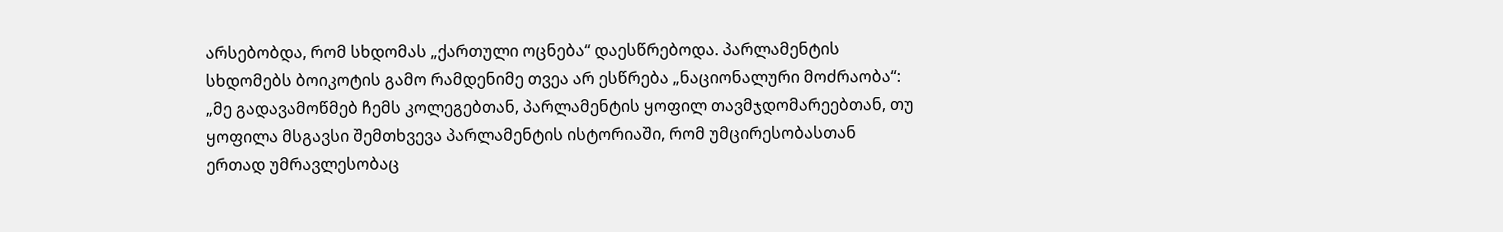არსებობდა, რომ სხდომას „ქართული ოცნება“ დაესწრებოდა. პარლამენტის სხდომებს ბოიკოტის გამო რამდენიმე თვეა არ ესწრება „ნაციონალური მოძრაობა“:
„მე გადავამოწმებ ჩემს კოლეგებთან, პარლამენტის ყოფილ თავმჯდომარეებთან, თუ ყოფილა მსგავსი შემთხვევა პარლამენტის ისტორიაში, რომ უმცირესობასთან ერთად უმრავლესობაც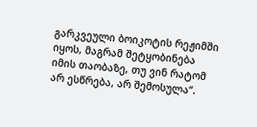გარკვეული ბოიკოტის რეჟიმში იყოს, მაგრამ შეტყობინება იმის თაობაზე, თუ ვინ რატომ არ ესწრება, არ შემოსულა“.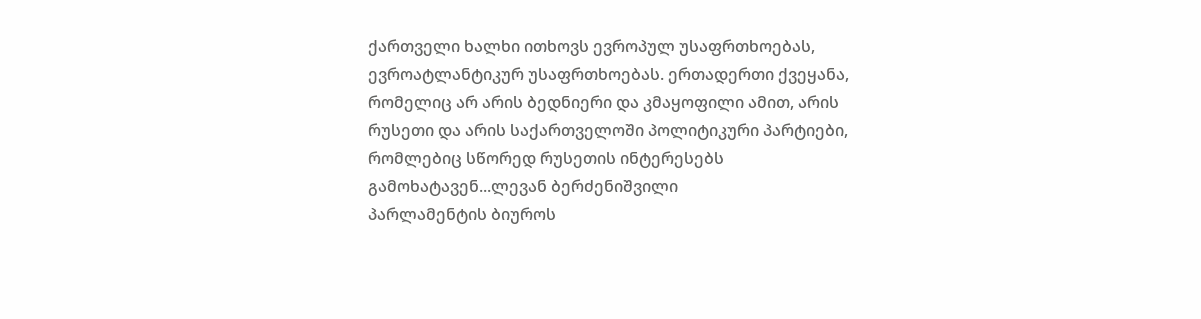ქართველი ხალხი ითხოვს ევროპულ უსაფრთხოებას, ევროატლანტიკურ უსაფრთხოებას. ერთადერთი ქვეყანა, რომელიც არ არის ბედნიერი და კმაყოფილი ამით, არის რუსეთი და არის საქართველოში პოლიტიკური პარტიები, რომლებიც სწორედ რუსეთის ინტერესებს გამოხატავენ...ლევან ბერძენიშვილი
პარლამენტის ბიუროს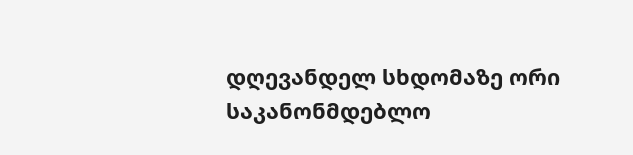დღევანდელ სხდომაზე ორი საკანონმდებლო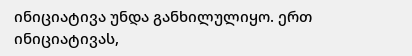ინიციატივა უნდა განხილულიყო. ერთ ინიციატივას,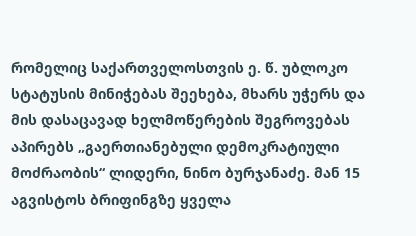რომელიც საქართველოსთვის ე. წ. უბლოკო სტატუსის მინიჭებას შეეხება, მხარს უჭერს და მის დასაცავად ხელმოწერების შეგროვებას აპირებს „გაერთიანებული დემოკრატიული მოძრაობის“ ლიდერი, ნინო ბურჯანაძე. მან 15 აგვისტოს ბრიფინგზე ყველა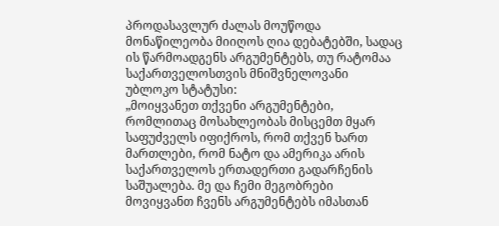პროდასავლურ ძალას მოუწოდა მონაწილეობა მიიღოს ღია დებატებში, სადაც ის წარმოადგენს არგუმენტებს, თუ რატომაა საქართველოსთვის მნიშვნელოვანი უბლოკო სტატუსი:
„მოიყვანეთ თქვენი არგუმენტები, რომლითაც მოსახლეობას მისცემთ მყარ საფუძველს იფიქროს, რომ თქვენ ხართ მართლები, რომ ნატო და ამერიკა არის საქართველოს ერთადერთი გადარჩენის საშუალება. მე და ჩემი მეგობრები მოვიყვანთ ჩვენს არგუმენტებს იმასთან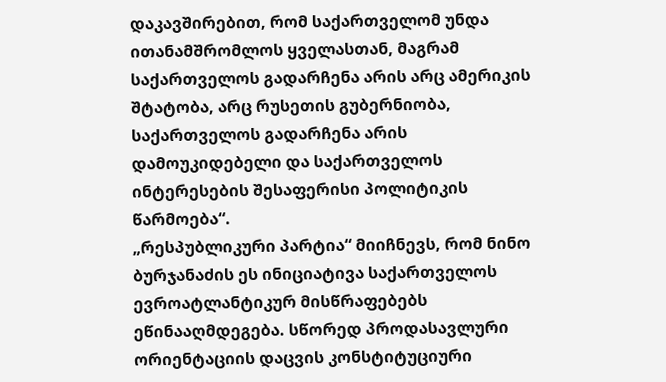დაკავშირებით, რომ საქართველომ უნდა ითანამშრომლოს ყველასთან, მაგრამ საქართველოს გადარჩენა არის არც ამერიკის შტატობა, არც რუსეთის გუბერნიობა, საქართველოს გადარჩენა არის დამოუკიდებელი და საქართველოს ინტერესების შესაფერისი პოლიტიკის წარმოება“.
„რესპუბლიკური პარტია“ მიიჩნევს, რომ ნინო ბურჯანაძის ეს ინიციატივა საქართველოს ევროატლანტიკურ მისწრაფებებს ეწინააღმდეგება. სწორედ პროდასავლური ორიენტაციის დაცვის კონსტიტუციური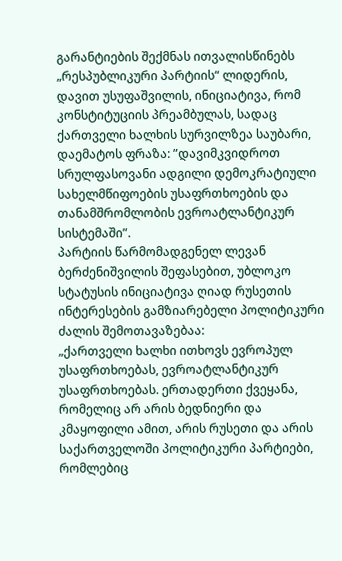გარანტიების შექმნას ითვალისწინებს „რესპუბლიკური პარტიის“ ლიდერის, დავით უსუფაშვილის, ინიციატივა, რომ კონსტიტუციის პრეამბულას, სადაც ქართველი ხალხის სურვილზეა საუბარი, დაემატოს ფრაზა: ”დავიმკვიდროთ სრულფასოვანი ადგილი დემოკრატიული სახელმწიფოების უსაფრთხოების და თანამშრომლობის ევროატლანტიკურ სისტემაში”.
პარტიის წარმომადგენელ ლევან ბერძენიშვილის შეფასებით, უბლოკო სტატუსის ინიციატივა ღიად რუსეთის ინტერესების გამზიარებელი პოლიტიკური ძალის შემოთავაზებაა:
„ქართველი ხალხი ითხოვს ევროპულ უსაფრთხოებას, ევროატლანტიკურ უსაფრთხოებას. ერთადერთი ქვეყანა, რომელიც არ არის ბედნიერი და კმაყოფილი ამით, არის რუსეთი და არის საქართველოში პოლიტიკური პარტიები, რომლებიც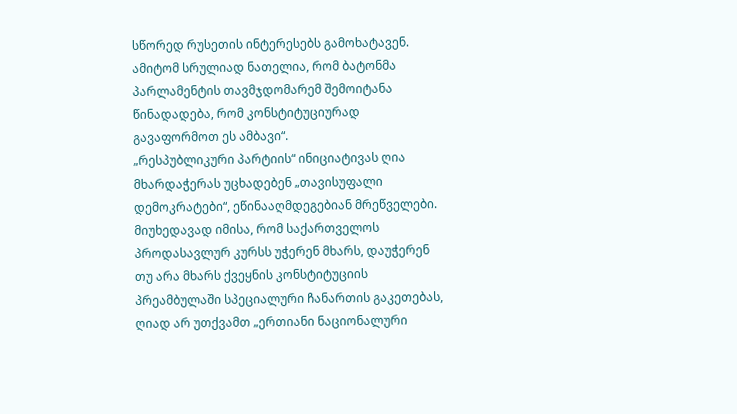სწორედ რუსეთის ინტერესებს გამოხატავენ. ამიტომ სრულიად ნათელია, რომ ბატონმა პარლამენტის თავმჯდომარემ შემოიტანა წინადადება, რომ კონსტიტუციურად გავაფორმოთ ეს ამბავი“.
„რესპუბლიკური პარტიის“ ინიციატივას ღია მხარდაჭერას უცხადებენ „თავისუფალი დემოკრატები“, ეწინააღმდეგებიან მრეწველები. მიუხედავად იმისა, რომ საქართველოს პროდასავლურ კურსს უჭერენ მხარს, დაუჭერენ თუ არა მხარს ქვეყნის კონსტიტუციის პრეამბულაში სპეციალური ჩანართის გაკეთებას, ღიად არ უთქვამთ „ერთიანი ნაციონალური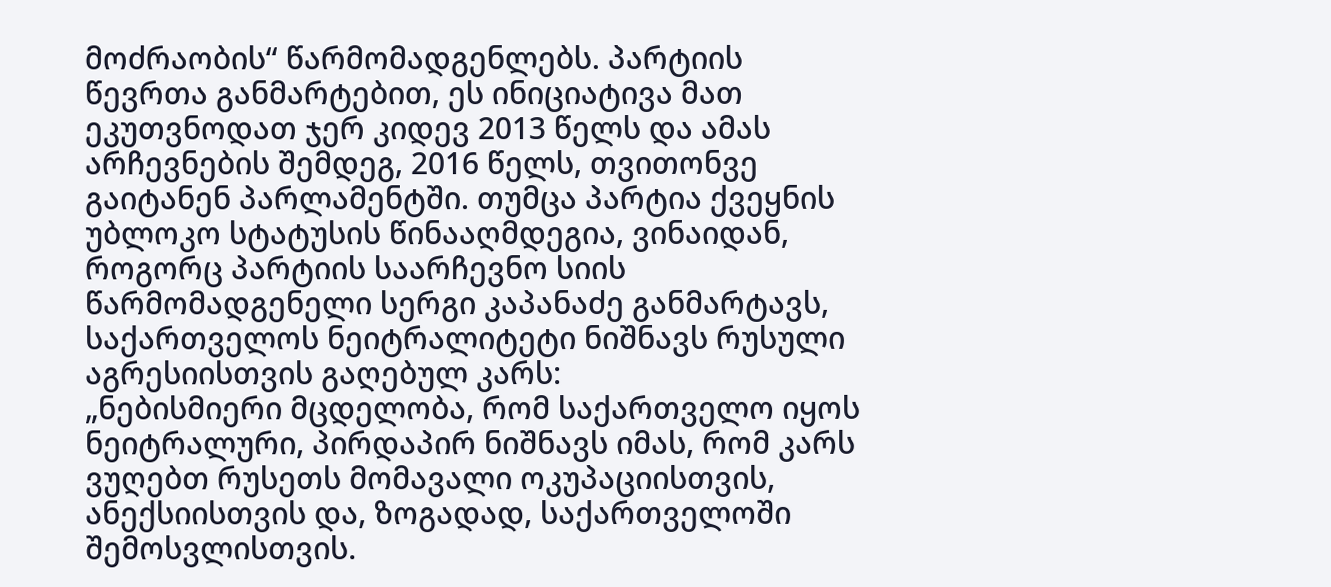მოძრაობის“ წარმომადგენლებს. პარტიის წევრთა განმარტებით, ეს ინიციატივა მათ ეკუთვნოდათ ჯერ კიდევ 2013 წელს და ამას არჩევნების შემდეგ, 2016 წელს, თვითონვე გაიტანენ პარლამენტში. თუმცა პარტია ქვეყნის უბლოკო სტატუსის წინააღმდეგია, ვინაიდან, როგორც პარტიის საარჩევნო სიის წარმომადგენელი სერგი კაპანაძე განმარტავს, საქართველოს ნეიტრალიტეტი ნიშნავს რუსული აგრესიისთვის გაღებულ კარს:
„ნებისმიერი მცდელობა, რომ საქართველო იყოს ნეიტრალური, პირდაპირ ნიშნავს იმას, რომ კარს ვუღებთ რუსეთს მომავალი ოკუპაციისთვის, ანექსიისთვის და, ზოგადად, საქართველოში შემოსვლისთვის.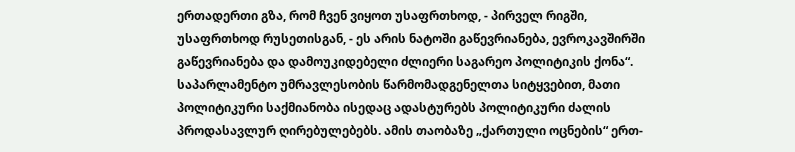ერთადერთი გზა, რომ ჩვენ ვიყოთ უსაფრთხოდ, - პირველ რიგში, უსაფრთხოდ რუსეთისგან, - ეს არის ნატოში გაწევრიანება, ევროკავშირში გაწევრიანება და დამოუკიდებელი ძლიერი საგარეო პოლიტიკის ქონა“.
საპარლამენტო უმრავლესობის წარმომადგენელთა სიტყვებით, მათი პოლიტიკური საქმიანობა ისედაც ადასტურებს პოლიტიკური ძალის პროდასავლურ ღირებულებებს. ამის თაობაზე „ქართული ოცნების“ ერთ-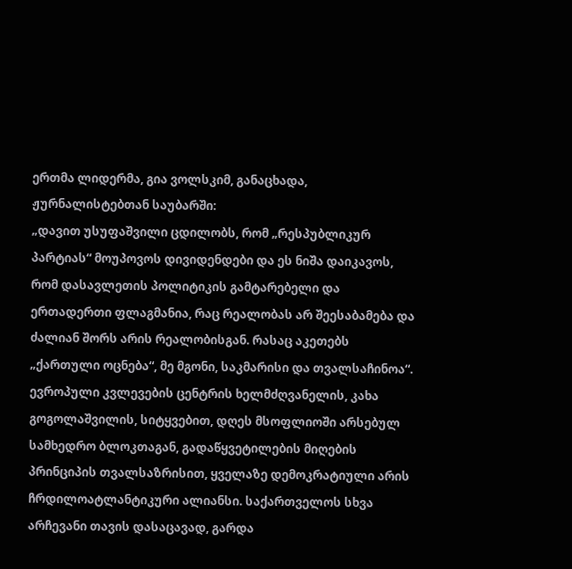ერთმა ლიდერმა, გია ვოლსკიმ, განაცხადა, ჟურნალისტებთან საუბარში:
„დავით უსუფაშვილი ცდილობს, რომ „რესპუბლიკურ პარტიას“ მოუპოვოს დივიდენდები და ეს ნიშა დაიკავოს, რომ დასავლეთის პოლიტიკის გამტარებელი და ერთადერთი ფლაგმანია, რაც რეალობას არ შეესაბამება და ძალიან შორს არის რეალობისგან. რასაც აკეთებს „ქართული ოცნება“, მე მგონი, საკმარისი და თვალსაჩინოა“.
ევროპული კვლევების ცენტრის ხელმძღვანელის, კახა გოგოლაშვილის, სიტყვებით, დღეს მსოფლიოში არსებულ სამხედრო ბლოკთაგან, გადაწყვეტილების მიღების პრინციპის თვალსაზრისით, ყველაზე დემოკრატიული არის ჩრდილოატლანტიკური ალიანსი. საქართველოს სხვა არჩევანი თავის დასაცავად, გარდა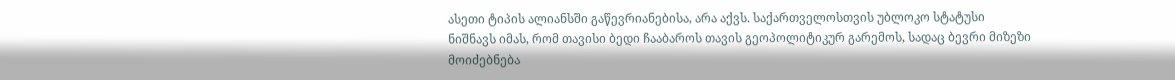ასეთი ტიპის ალიანსში გაწევრიანებისა, არა აქვს. საქართველოსთვის უბლოკო სტატუსი ნიშნავს იმას, რომ თავისი ბედი ჩააბაროს თავის გეოპოლიტიკურ გარემოს, სადაც ბევრი მიზეზი მოიძებნება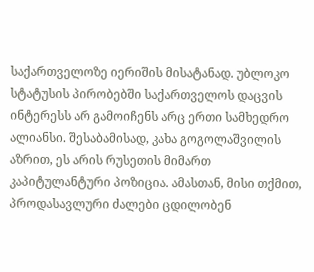საქართველოზე იერიშის მისატანად. უბლოკო სტატუსის პირობებში საქართველოს დაცვის ინტერესს არ გამოიჩენს არც ერთი სამხედრო ალიანსი. შესაბამისად, კახა გოგოლაშვილის აზრით, ეს არის რუსეთის მიმართ კაპიტულანტური პოზიცია. ამასთან, მისი თქმით, პროდასავლური ძალები ცდილობენ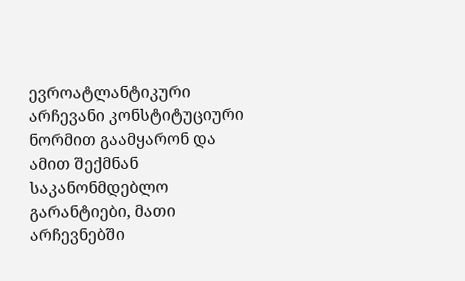ევროატლანტიკური არჩევანი კონსტიტუციური ნორმით გაამყარონ და ამით შექმნან საკანონმდებლო გარანტიები, მათი არჩევნებში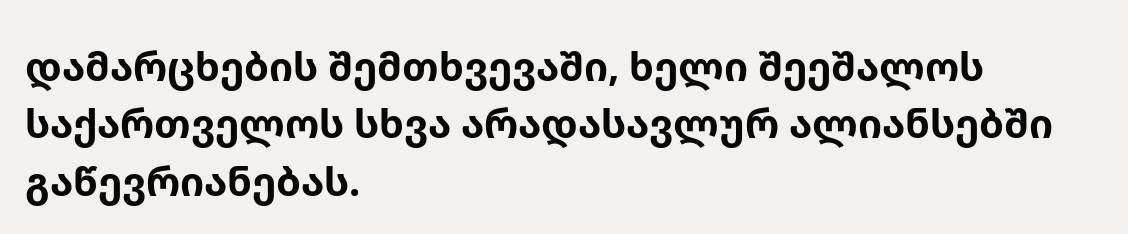დამარცხების შემთხვევაში, ხელი შეეშალოს საქართველოს სხვა არადასავლურ ალიანსებში გაწევრიანებას.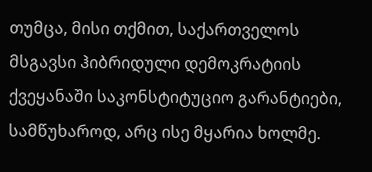თუმცა, მისი თქმით, საქართველოს მსგავსი ჰიბრიდული დემოკრატიის ქვეყანაში საკონსტიტუციო გარანტიები, სამწუხაროდ, არც ისე მყარია ხოლმე.